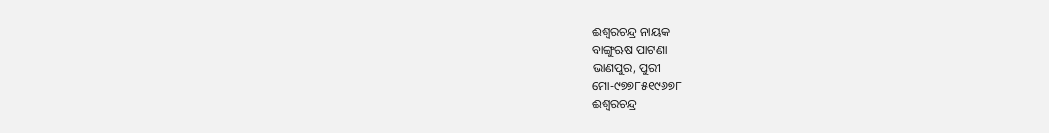ଈଶ୍ୱରଚନ୍ଦ୍ର ନାୟକ
ବାଙ୍ଗୁଋଷ ପାଟଣା
ଭାଣପୁର, ପୁରୀ
ମୋ-୯୭୭୮୫୧୯୬୭୮
ଈଶ୍ୱରଚନ୍ଦ୍ର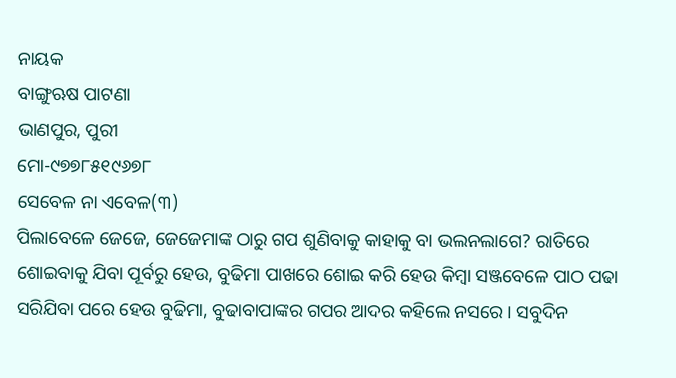ନାୟକ
ବାଙ୍ଗୁଋଷ ପାଟଣା
ଭାଣପୁର, ପୁରୀ
ମୋ-୯୭୭୮୫୧୯୬୭୮
ସେବେଳ ନା ଏବେଳ(୩)
ପିଲାବେଳେ ଜେଜେ, ଜେଜେମାଙ୍କ ଠାରୁ ଗପ ଶୁଣିବାକୁ କାହାକୁ ବା ଭଲନଲାଗେ? ରାତିରେ ଶୋଇବାକୁ ଯିବା ପୂର୍ବରୁ ହେଉ, ବୁଢିମା ପାଖରେ ଶୋଇ କରି ହେଉ କିମ୍ବା ସଞ୍ଜବେଳେ ପାଠ ପଢା ସରିଯିବା ପରେ ହେଉ ବୁଢିମା, ବୁଢାବାପାଙ୍କର ଗପର ଆଦର କହିଲେ ନସରେ । ସବୁଦିନ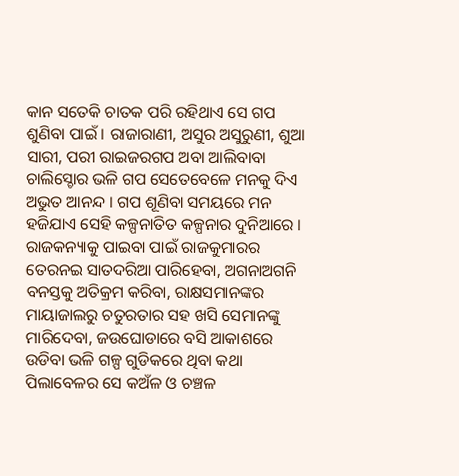କାନ ସତେକି ଚାତକ ପରି ରହିଥାଏ ସେ ଗପ ଶୁଣିବା ପାଇଁ । ରାଜାରାଣୀ, ଅସୁର ଅସୁରୁଣୀ, ଶୁଆ ସାରୀ, ପରୀ ରାଇଜରଗପ ଅବା ଆଲିବାବା ଚାଲିସ୍ଚୋର ଭଳି ଗପ ସେତେବେଳେ ମନକୁ ଦିଏ ଅଭୁତ ଆନନ୍ଦ । ଗପ ଶୂଣିବା ସମୟରେ ମନ ହଜିଯାଏ ସେହି କଳ୍ପନାତିତ କଳ୍ପନାର ଦୁନିଆରେ । ରାଜକନ୍ୟାକୁ ପାଇବା ପାଇଁ ରାଜକୁମାରର ତେରନଇ ସାତଦରିଆ ପାରିହେବା, ଅଗନାଅଗନି ବନସ୍ତକୁ ଅତିକ୍ରମ କରିବା, ରାକ୍ଷସମାନଙ୍କର ମାୟାଜାଲରୁ ଚତୁରତାର ସହ ଖସି ସେମାନଙ୍କୁ ମାରିଦେବା, ଜଉଘୋଡାରେ ବସି ଆକାଶରେ ଉଡିବା ଭଳି ଗଳ୍ପ ଗୁଡିକରେ ଥିବା କଥା ପିଲାବେଳର ସେ କଅଁଳ ଓ ଚଞ୍ଚଳ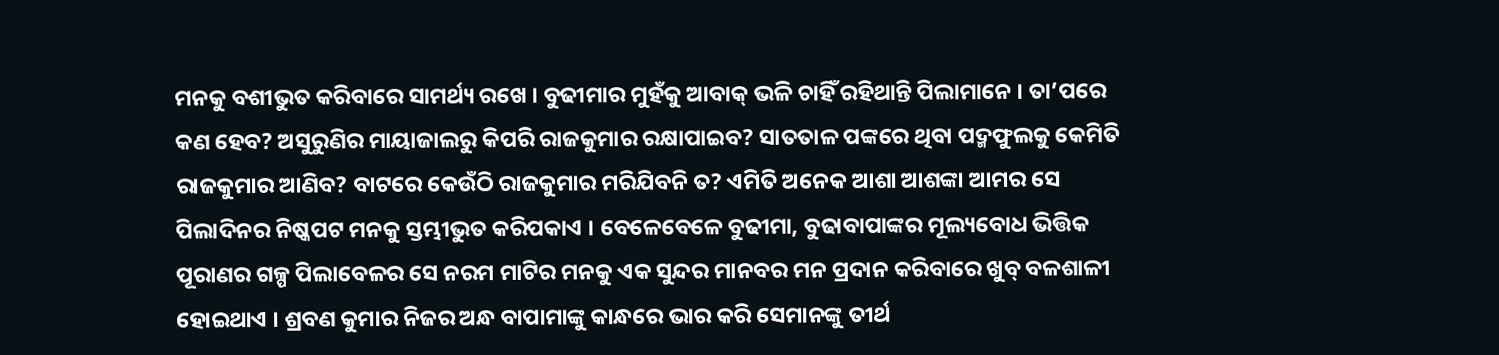ମନକୁ ବଶୀଭୁତ କରିବାରେ ସାମର୍ଥ୍ୟ ରଖେ । ବୁଢୀମାର ମୁହଁକୁ ଆବାକ୍ ଭଳି ଚାହିଁ ରହିଥାନ୍ତି ପିଲାମାନେ । ତା’ପରେ କଣ ହେବ? ଅସୁରୁଣିର ମାୟାଜାଲରୁ କିପରି ରାଜକୁମାର ରକ୍ଷାପାଇବ? ସାତତାଳ ପଙ୍କରେ ଥିବା ପଦ୍ମଫୁଲକୁ କେମିତି ରାଜକୁମାର ଆଣିବ? ବାଟରେ କେଉଁଠି ରାଜକୁମାର ମରିଯିବନି ତ? ଏମିତି ଅନେକ ଆଶା ଆଶଙ୍କା ଆମର ସେ ପିଲାଦିନର ନିଷ୍କପଟ ମନକୁ ସ୍ତମ୍ଭୀଭୁତ କରିପକାଏ । ବେଳେବେଳେ ବୁଢୀମା, ବୁଢାବାପାଙ୍କର ମୂଲ୍ୟବୋଧ ଭିତ୍ତିକ ପୂରାଣର ଗଳ୍ପ ପିଲାବେଳର ସେ ନରମ ମାଟିର ମନକୁ ଏକ ସୁନ୍ଦର ମାନବର ମନ ପ୍ରଦାନ କରିବାରେ ଖୁବ୍ ବଳଶାଳୀ ହୋଇଥାଏ । ଶ୍ରବଣ କୁମାର ନିଜର ଅନ୍ଧ ବାପାମାଙ୍କୁ କାନ୍ଧରେ ଭାର କରି ସେମାନଙ୍କୁ ତୀର୍ଥ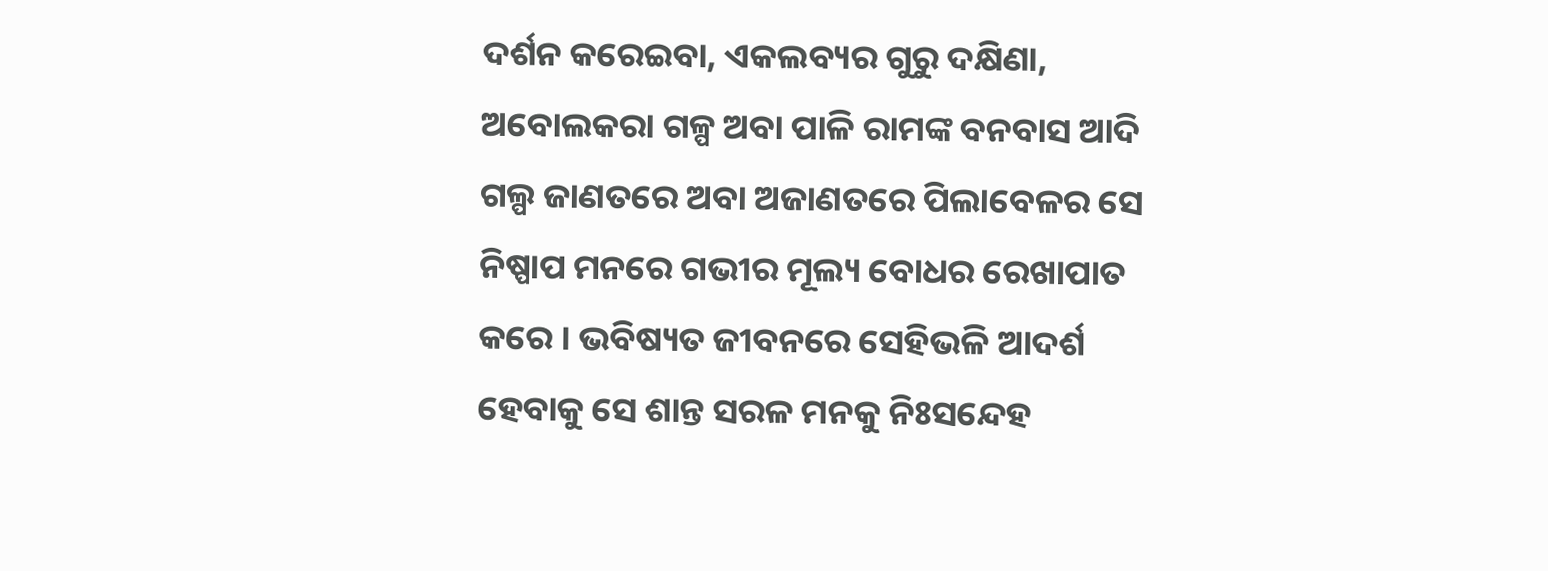ଦର୍ଶନ କରେଇବା, ଏକଲବ୍ୟର ଗୁରୁ ଦକ୍ଷିଣା, ଅବୋଲକରା ଗଳ୍ପ ଅବା ପାଳି ରାମଙ୍କ ବନବାସ ଆଦି ଗଲ୍ପ ଜାଣତରେ ଅବା ଅଜାଣତରେ ପିଲାବେଳର ସେ ନିଷ୍ପାପ ମନରେ ଗଭୀର ମୂଲ୍ୟ ବୋଧର ରେଖାପାତ କରେ । ଭବିଷ୍ୟତ ଜୀବନରେ ସେହିଭଳି ଆଦର୍ଶ ହେବାକୁ ସେ ଶାନ୍ତ ସରଳ ମନକୁ ନିଃସନ୍ଦେହ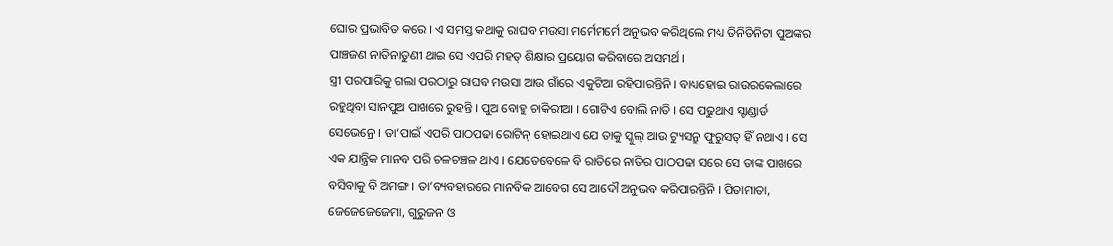ଘୋର ପ୍ରଭାବିତ କରେ । ଏ ସମସ୍ତ କଥାକୁ ରାଘବ ମଉସା ମର୍ମେମର୍ମେ ଅନୁଭବ କରିଥିଲେ ମଧ୍ୟ ତିନିତିନିଟା ପୁଅଙ୍କର ପାଞ୍ଚଜଣ ନାତିନାତୁଣୀ ଥାଇ ସେ ଏପରି ମହତ୍ ଶିକ୍ଷାର ପ୍ରୟୋଗ କରିବାରେ ଅସମର୍ଥ ।
ସ୍ତ୍ରୀ ପରପାରିକୁ ଗଲା ପରଠାରୁ ରାଘବ ମଉସା ଆଉ ଗାଁରେ ଏକୁଟିଆ ରହିପାରନ୍ତିନି । ବାଧ୍ୟହୋଇ ରାଉରକେଲାରେ ରହୁଥିବା ସାନପୁଅ ପାଖରେ ରୁହନ୍ତି । ପୁଅ ବୋହୁ ଚାକିରୀଆ । ଗୋଟିଏ ବୋଲି ନାତି । ସେ ପଢୁଥାଏ ସ୍ଟାଣ୍ଡାର୍ଡ ସେଭେନ୍ରେ । ତା’ପାଇଁ ଏପରି ପାଠପଢା ରୋଟିନ୍ ହୋଇଥାଏ ଯେ ତାକୁ ସ୍କୁଲ୍ ଆଉ ଟ୍ୟୁସନ୍ରୁ ଫୁରୁସତ୍ ହିଁ ନଥାଏ । ସେ ଏକ ଯାନ୍ତ୍ରିକ ମାନବ ପରି ଚଳଚଞ୍ଚଳ ଥାଏ । ଯେତେବେଳେ ବି ରାତିରେ ନାତିର ପାଠପଢା ସରେ ସେ ତାଙ୍କ ପାଖରେ ବସିବାକୁ ବି ଅମଙ୍ଗ । ତା’ବ୍ୟବହାରରେ ମାନବିକ ଆବେଗ ସେ ଆଦୌ ଅନୁଭବ କରିପାରନ୍ତିନି । ପିତାମାତା, ଜେଜେଜେଜେମା, ଗୁରୁଜନ ଓ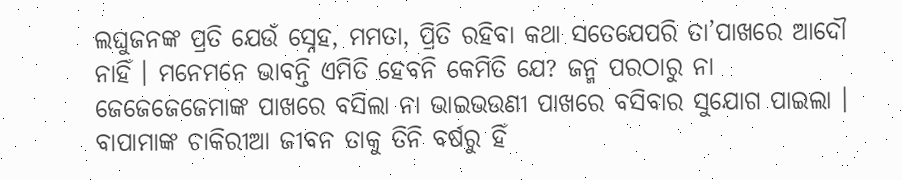ଲଘୁଜନଙ୍କ ପ୍ରତି ଯେଉଁ ସ୍ନେହ, ମମତା, ପ୍ରିତି ରହିବା କଥା ସତେଯେପରି ତା’ପାଖରେ ଆଦୌ ନାହିଁ । ମନେମନେ ଭାବନ୍ତି ଏମିତି ହେବନି କେମିତି ଯେ? ଜନ୍ମ ପରଠାରୁ ନା ଜେଜେଜେଜେମାଙ୍କ ପାଖରେ ବସିଲା ନା ଭାଇଭଉଣୀ ପାଖରେ ବସିବାର ସୁଯୋଗ ପାଇଲା । ବାପାମାଙ୍କ ଚାକିରୀଆ ଜୀବନ ତାକୁ ତିନି ବର୍ଷରୁ ହିଁ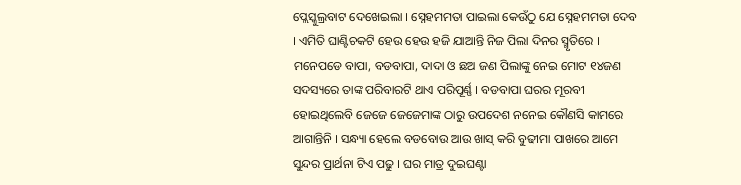ପ୍ଲେସ୍କୁଲ୍ରବାଟ ଦେଖେଇଲା । ସ୍ନେହମମତା ପାଇଲା କେଉଁଠୁ ଯେ ସ୍ନେହମମତା ଦେବ । ଏମିତି ଘାଣ୍ଟିଚକଟି ହେଉ ହେଉ ହଜି ଯାଆନ୍ତି ନିଜ ପିଲା ଦିନର ସ୍ମୃତିରେ । ମନେପଡେ ବାପା, ବଡବାପା, ଦାଦା ଓ ଛଅ ଜଣ ପିଲାଙ୍କୁ ନେଇ ମୋଟ ୧୪ଜଣ ସଦସ୍ୟରେ ତାଙ୍କ ପରିବାରଟି ଥାଏ ପରିପୂର୍ଣ୍ଣ । ବଡବାପା ଘରର ମୂରବୀ ହୋଇଥିଲେବି ଜେଜେ ଜେଜେମାଙ୍କ ଠାରୁ ଉପଦେଶ ନନେଇ କୌଣସି କାମରେ ଆଗାନ୍ତିନି । ସନ୍ଧ୍ୟା ହେଲେ ବଡବୋଉ ଆଉ ଖାସ୍ କରି ବୁଢୀମା ପାଖରେ ଆମେ ସୁନ୍ଦର ପ୍ରାର୍ଥନା ଟିଏ ପଢୁ । ଘର ମାତ୍ର ଦୁଇଘଣ୍ଟା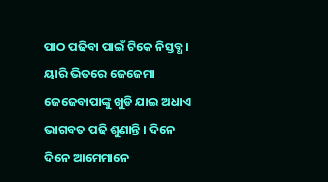ପାଠ ପଢିବା ପାଇଁ ଟିକେ ନିସ୍ତବ୍ଧ । ୟାରି ଭିତରେ ଜେଜେମା ଜେଜେବାପାଙ୍କୁ ଖୁଡି ଯାଇ ଅଧାଏ ଭାଗବତ ପଢି ଶୁଣାନ୍ତି । ଦିନେ ଦିନେ ଆମେମାନେ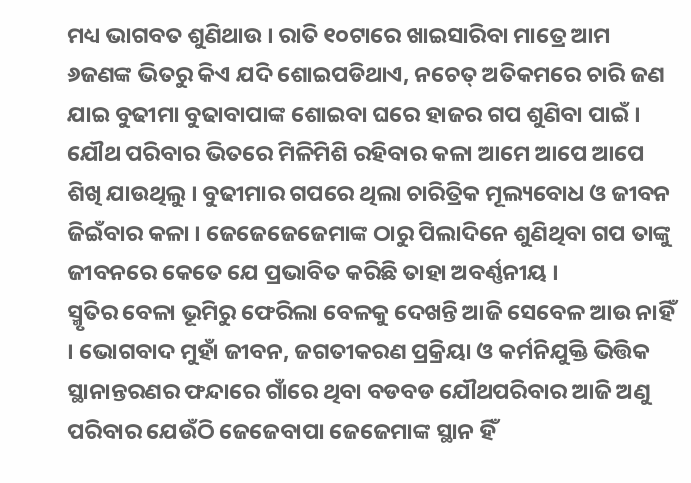ମଧ୍ୟ ଭାଗବତ ଶୁଣିଥାଉ । ରାତି ୧୦ଟାରେ ଖାଇସାରିବା ମାତ୍ରେ ଆମ ୬ଜଣଙ୍କ ଭିତରୁ କିଏ ଯଦି ଶୋଇପଡିଥାଏ, ନଚେତ୍ ଅତିକମରେ ଚାରି ଜଣ ଯାଇ ବୁଢୀମା ବୁଢାବାପାଙ୍କ ଶୋଇବା ଘରେ ହାଜର ଗପ ଶୁଣିବା ପାଇଁ । ଯୌଥ ପରିବାର ଭିତରେ ମିଳିମିଶି ରହିବାର କଳା ଆମେ ଆପେ ଆପେ ଶିଖି ଯାଉଥିଲୁ । ବୁଢୀମାର ଗପରେ ଥିଲା ଚାରିତ୍ରିକ ମୂଲ୍ୟବୋଧ ଓ ଜୀବନ ଜିଇଁବାର କଳା । ଜେଜେଜେଜେମାଙ୍କ ଠାରୁ ପିଲାଦିନେ ଶୁଣିଥିବା ଗପ ତାଙ୍କୁ ଜୀବନରେ କେତେ ଯେ ପ୍ରଭାବିତ କରିଛି ତାହା ଅବର୍ଣ୍ଣନୀୟ ।
ସ୍ମୃତିର ବେଳା ଭୂମିରୁ ଫେରିଲା ବେଳକୁ ଦେଖନ୍ତି ଆଜି ସେବେଳ ଆଉ ନାହିଁ । ଭୋଗବାଦ ମୁହାଁ ଜୀବନ, ଜଗତୀକରଣ ପ୍ରକ୍ରିୟା ଓ କର୍ମନିଯୁକ୍ତି ଭିତ୍ତିକ ସ୍ଥାନାନ୍ତରଣର ଫନ୍ଦାରେ ଗାଁରେ ଥିବା ବଡବଡ ଯୌଥପରିବାର ଆଜି ଅଣୁ ପରିବାର ଯେଉଁଠି ଜେଜେବାପା ଜେଜେମାଙ୍କ ସ୍ଥାନ ହିଁ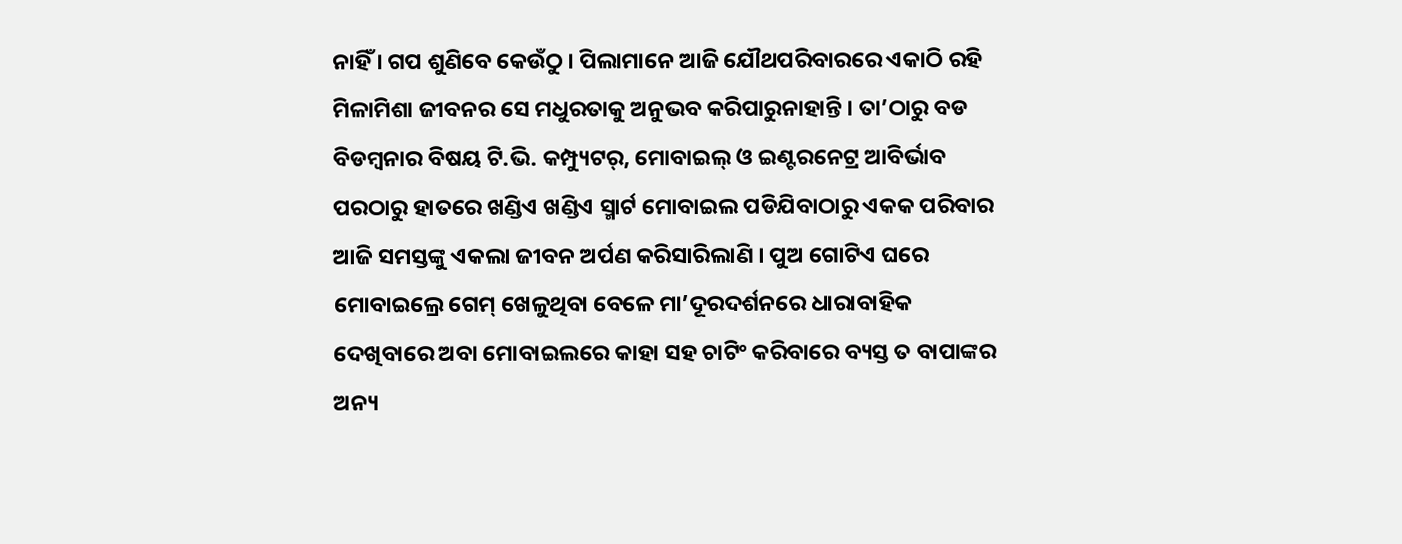ନାହିଁ । ଗପ ଶୁଣିବେ କେଉଁଠୁ । ପିଲାମାନେ ଆଜି ଯୌଥପରିବାରରେ ଏକାଠି ରହି ମିଳାମିଶା ଜୀବନର ସେ ମଧୁରତାକୁ ଅନୁଭବ କରିପାରୁନାହାନ୍ତି । ତା’ଠାରୁ ବଡ ବିଡମ୍ବନାର ବିଷୟ ଟି.ଭି. କମ୍ପ୍ୟୁଟର୍, ମୋବାଇଲ୍ ଓ ଇଣ୍ଟରନେଟ୍ର ଆବିର୍ଭାବ ପରଠାରୁ ହାତରେ ଖଣ୍ଡିଏ ଖଣ୍ଡିଏ ସ୍ମାର୍ଟ ମୋବାଇଲ ପଡିଯିବାଠାରୁ ଏକକ ପରିବାର ଆଜି ସମସ୍ତଙ୍କୁ ଏକଲା ଜୀବନ ଅର୍ପଣ କରିସାରିଲାଣି । ପୁଅ ଗୋଟିଏ ଘରେ ମୋବାଇଲ୍ରେ ଗେମ୍ ଖେଳୁଥିବା ବେଳେ ମା’ଦୂରଦର୍ଶନରେ ଧାରାବାହିକ ଦେଖିବାରେ ଅବା ମୋବାଇଲରେ କାହା ସହ ଚାଟିଂ କରିବାରେ ବ୍ୟସ୍ତ ତ ବାପାଙ୍କର ଅନ୍ୟ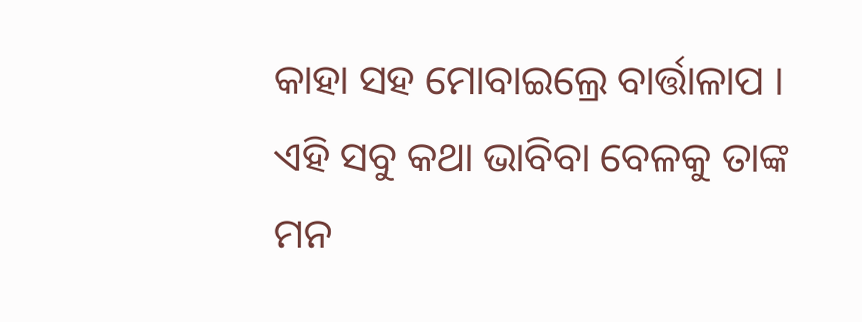କାହା ସହ ମୋବାଇଲ୍ରେ ବାର୍ତ୍ତାଳାପ । ଏହି ସବୁ କଥା ଭାବିବା ବେଳକୁ ତାଙ୍କ ମନ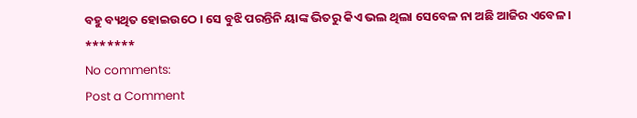ବହୁ ବ୍ୟଥିତ ହୋଇଉଠେ । ସେ ବୁଝି ପରନ୍ତିନି ୟାଙ୍କ ଭିତରୁ କିଏ ଭଲ ଥିଲା ସେବେଳ ନା ଅଛି ଆଜିର ଏବେଳ ।
*******
No comments:
Post a Comment